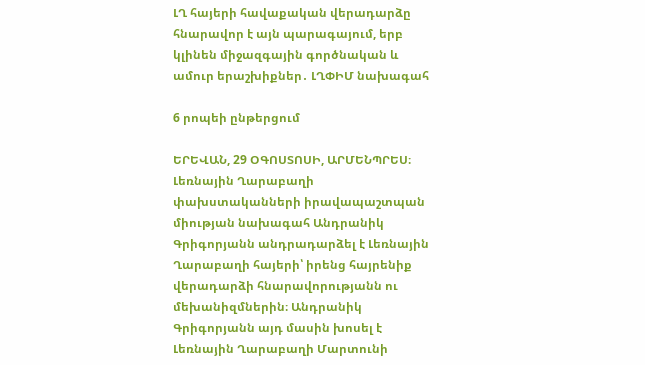ԼՂ հայերի հավաքական վերադարձը հնարավոր է այն պարագայում, երբ կլինեն միջազգային գործնական և ամուր երաշխիքներ․ ԼՂՓԻՄ նախագահ

6 րոպեի ընթերցում

ԵՐԵՎԱՆ, 29 ՕԳՈՍՏՈՍԻ, ԱՐՄԵՆՊՐԵՍ։ Լեռնային Ղարաբաղի փախստականների իրավապաշտպան միության նախագահ Անդրանիկ Գրիգորյանն անդրադարձել է Լեռնային Ղարաբաղի հայերի՝ իրենց հայրենիք վերադարձի հնարավորությանն ու մեխանիզմներին։ Անդրանիկ Գրիգորյանն այդ մասին խոսել է Լեռնային Ղարաբաղի Մարտունի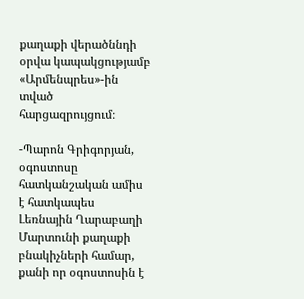քաղաքի վերածննդի օրվա կապակցությամբ «Արմենպրես»-ին տված հարցազրույցում։

-Պարոն Գրիգորյան, օգոստոսը հատկանշական ամիս է հատկապես Լեռնային Ղարաբաղի Մարտունի քաղաքի բնակիչների համար, քանի որ օգոստոսին է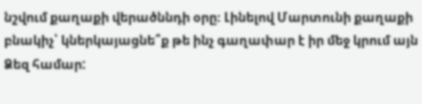նշվում քաղաքի վերածննդի օրը։ Լինելով Մարտունի քաղաքի բնակիչ՝ կներկայացնե՞ք թե ինչ գաղափար է իր մեջ կրում այն Ձեզ համար: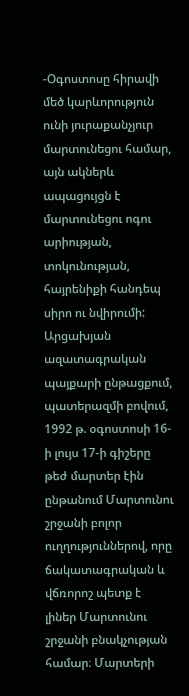-Օգոստոսը հիրավի մեծ կարևորություն ունի յուրաքանչյուր մարտունեցու համար, այն ակներև ապացույցն է մարտունեցու ոգու արիության, տոկունության, հայրենիքի հանդեպ սիրո ու նվիրումի: Արցախյան ազատագրական պայքարի ընթացքում, պատերազմի բովում, 1992 թ. օգոստոսի 16-ի լույս 17-ի գիշերը թեժ մարտեր էին ընթանում Մարտունու շրջանի բոլոր ուղղություններով, որը ճակատագրական և վճռորոշ պետք է լիներ Մարտունու շրջանի բնակչության համար։ Մարտերի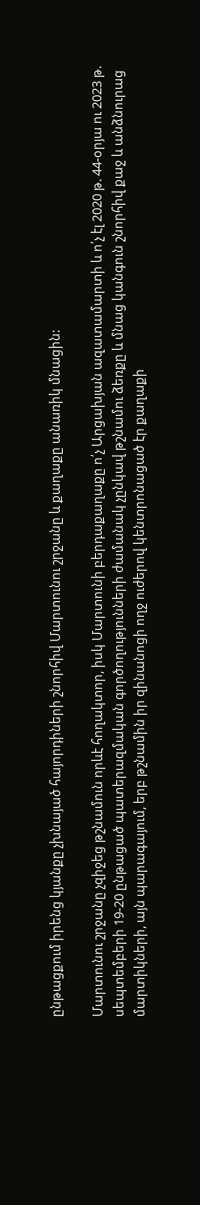ընթացքում իրենց կյանքը չխնայած հայորդիների շնորհիվ Մարտունու շրջանը և քաղաքը անառիկ մնացին:

Մարտունու շրջանը չզիջեց թշնամուն որևէ հողակտոր, իսկ Մարտունի բերդաքաղաքը ո՛չ Արցախյան ազատամարտի և ո՛չ էլ 2020 թ. 44-օրյա ու 2023 թ. սեպտեմբերի 19-20 ընթացած պատերազմական գործողությունների ժամանակ չընկավ թշնամու ձեռքը և մնաց կանգուն շնորհիվ քաջ և անձնուրաց մարտիկների, այն պարագայում, երբ թշնամին իր զինանոցի ողջ ուժերով կենտրոնացած էր քաղաքի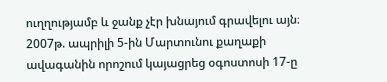ուղղությամբ և ջանք չէր խնայում գրավելու այն։ 2007թ. ապրիլի 5-ին Մարտունու քաղաքի ավագանին որոշում կայացրեց օգոստոսի 17-ը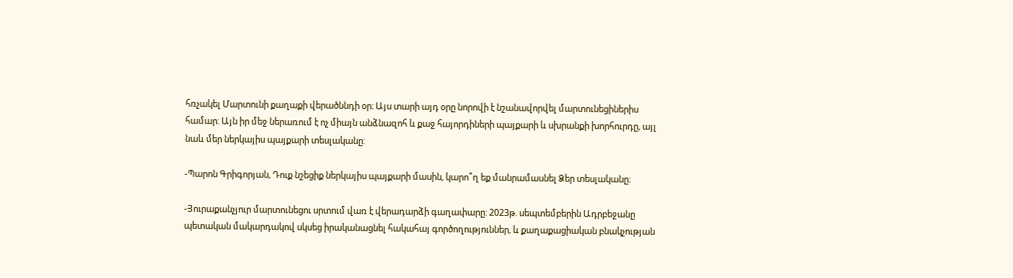հռչակել Մարտունի քաղաքի վերածննդի օր։ Այս տարի այդ օրը նորովի է նշանավորվել մարտունեցիներիս համար: Այն իր մեջ ներառում է ոչ միայն անձնազոհ և քաջ հայորդիների պայքարի և սխրանքի խորհուրդը, այլ նաև մեր ներկայիս պայքարի տեսլականը:

-Պարոն Գրիգորյան, Դուք նշեցիք ներկայիս պայքարի մասին, կարո՞ղ եք մանրամասնել Ձեր տեսլականը։

-Յուրաքանչյուր մարտունեցու սրտում վառ է վերադարձի գաղափարը: 2023թ. սեպտեմբերին Ադրբեջանը պետական մակարդակով սկսեց իրականացնել հակահայ գործողություններ, և քաղաքացիական բնակչության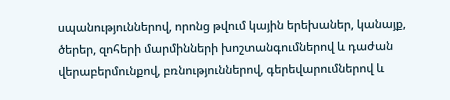սպանություններով, որոնց թվում կային երեխաներ, կանայք, ծերեր, զոհերի մարմինների խոշտանգումներով և դաժան վերաբերմունքով, բռնություններով, գերեվարումներով և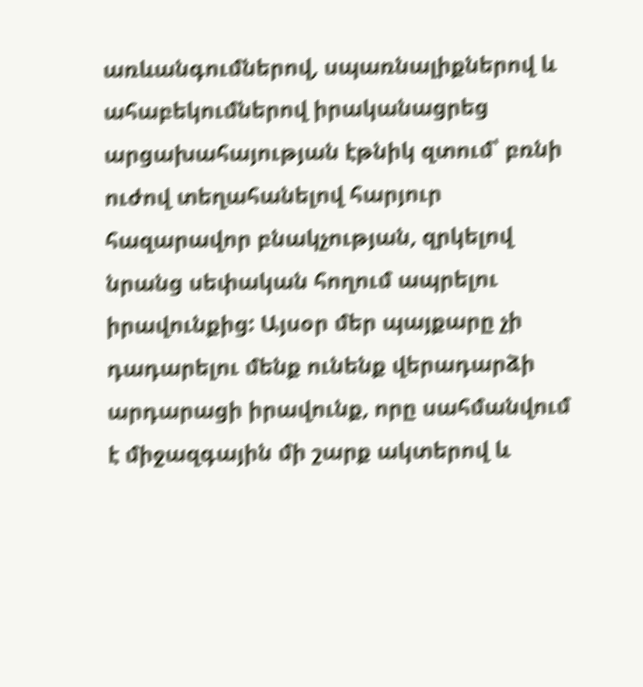առևանգումներով, սպառնալիքներով և ահաբեկումներով իրականացրեց արցախահայության էթնիկ զտում՝ բռնի ուժով տեղահանելով հարյուր հազարավոր բնակչության, զրկելով նրանց սեփական հողում ապրելու իրավունքից: Այսօր մեր պայքարը չի դադարելու մենք ունենք վերադարձի արդարացի իրավունք, որը սահմանվում է միջազգային մի շարք ակտերով և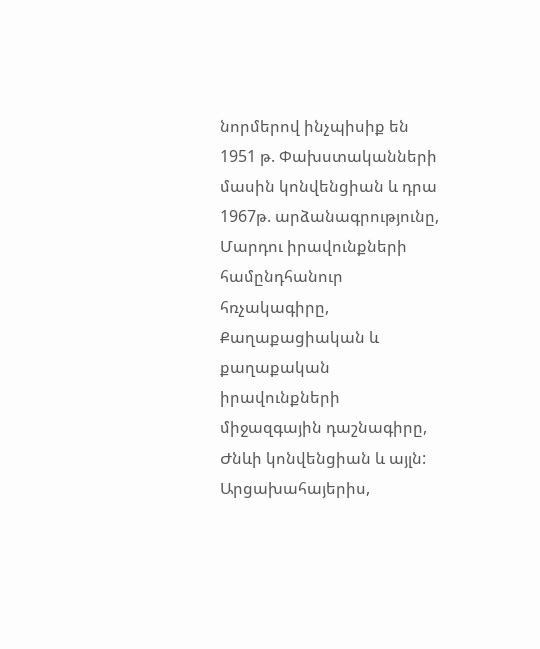նորմերով ինչպիսիք են 1951 թ. Փախստականների մասին կոնվենցիան և դրա 1967թ. արձանագրությունը, Մարդու իրավունքների համընդհանուր հռչակագիրը, Քաղաքացիական և քաղաքական իրավունքների միջազգային դաշնագիրը, Ժնևի կոնվենցիան և այլն: Արցախահայերիս,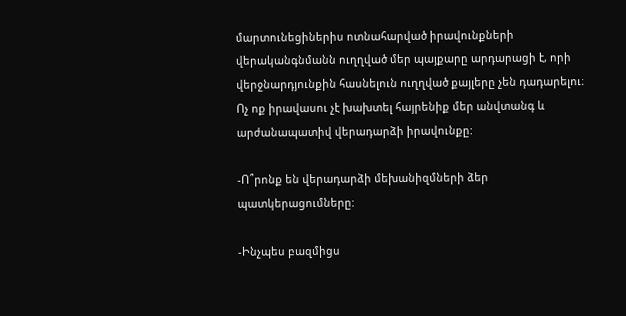մարտունեցիներիս ոտնահարված իրավունքների վերականգնմանն ուղղված մեր պայքարը արդարացի է, որի վերջնարդյունքին հասնելուն ուղղված քայլերը չեն դադարելու։ Ոչ ոք իրավասու չէ խախտել հայրենիք մեր անվտանգ և արժանապատիվ վերադարձի իրավունքը:

-Ո՞րոնք են վերադարձի մեխանիզմների ձեր պատկերացումները:

-Ինչպես բազմիցս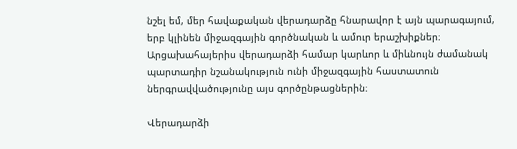նշել եմ, մեր հավաքական վերադարձը հնարավոր է այն պարագայում, երբ կլինեն միջազգային գործնական և ամուր երաշխիքներ։ Արցախահայերիս վերադարձի համար կարևոր և միևնույն ժամանակ պարտադիր նշանակություն ունի միջազգային հաստատուն ներգրավվածությունը այս գործընթացներին։

Վերադարձի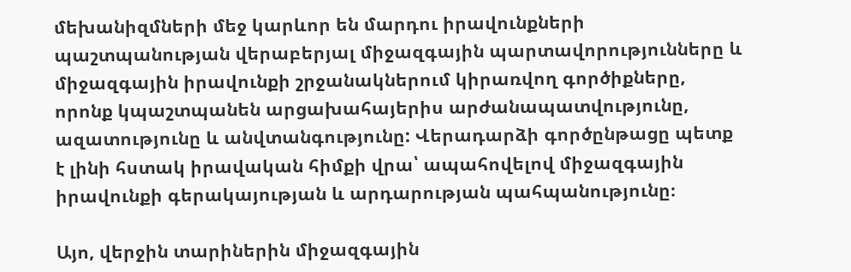մեխանիզմների մեջ կարևոր են մարդու իրավունքների պաշտպանության վերաբերյալ միջազգային պարտավորությունները և միջազգային իրավունքի շրջանակներում կիրառվող գործիքները, որոնք կպաշտպանեն արցախահայերիս արժանապատվությունը, ազատությունը և անվտանգությունը: Վերադարձի գործընթացը պետք է լինի հստակ իրավական հիմքի վրա՝ ապահովելով միջազգային իրավունքի գերակայության և արդարության պահպանությունը։

Այո, վերջին տարիներին միջազգային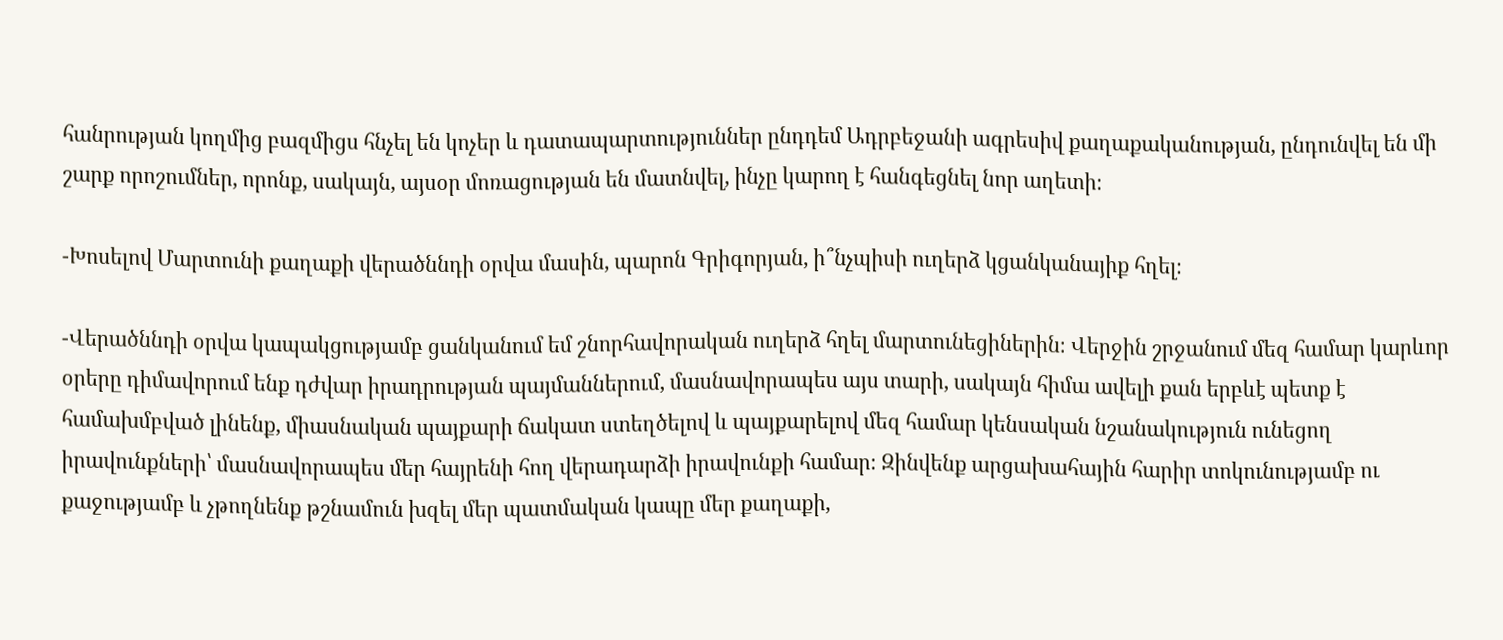հանրության կողմից բազմիցս հնչել են կոչեր և դատապարտություններ ընդդեմ Ադրբեջանի ագրեսիվ քաղաքականության, ընդունվել են մի շարք որոշումներ, որոնք, սակայն, այսօր մոռացության են մատնվել, ինչը կարող է հանգեցնել նոր աղետի։

-Խոսելով Մարտունի քաղաքի վերածննդի օրվա մասին, պարոն Գրիգորյան, ի՞նչպիսի ուղերձ կցանկանայիք հղել։

-Վերածննդի օրվա կապակցությամբ ցանկանում եմ շնորհավորական ուղերձ հղել մարտունեցիներին։ Վերջին շրջանում մեզ համար կարևոր օրերը դիմավորում ենք դժվար իրադրության պայմաններում, մասնավորապես այս տարի, սակայն հիմա ավելի քան երբևէ պետք է համախմբված լինենք, միասնական պայքարի ճակատ ստեղծելով և պայքարելով մեզ համար կենսական նշանակություն ունեցող իրավունքների՝ մասնավորապես մեր հայրենի հող վերադարձի իրավունքի համար։ Զինվենք արցախահային հարիր տոկունությամբ ու քաջությամբ և չթողնենք թշնամուն խզել մեր պատմական կապը մեր քաղաքի,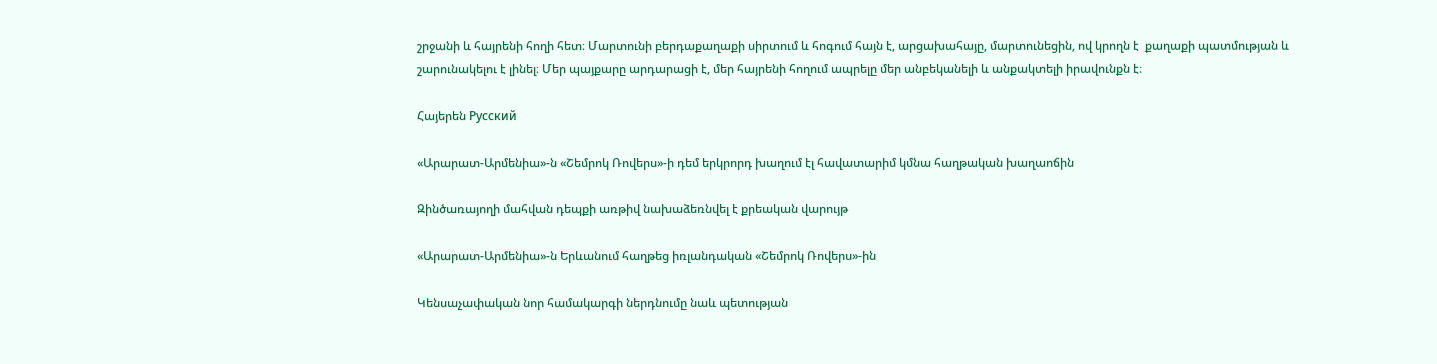շրջանի և հայրենի հողի հետ։ Մարտունի բերդաքաղաքի սիրտում և հոգում հայն է, արցախահայը, մարտունեցին, ով կրողն է  քաղաքի պատմության և շարունակելու է լինել։ Մեր պայքարը արդարացի է, մեր հայրենի հողում ապրելը մեր անբեկանելի և անքակտելի իրավունքն է։

Հայերեն Русский

«Արարատ-Արմենիա»-ն «Շեմրոկ Ռովերս»-ի դեմ երկրորդ խաղում էլ հավատարիմ կմնա հաղթական խաղաոճին

Զինծառայողի մահվան դեպքի առթիվ նախաձեռնվել է քրեական վարույթ

«Արարատ-Արմենիա»-ն Երևանում հաղթեց իռլանդական «Շեմրոկ Ռովերս»-ին

Կենսաչափական նոր համակարգի ներդնումը նաև պետության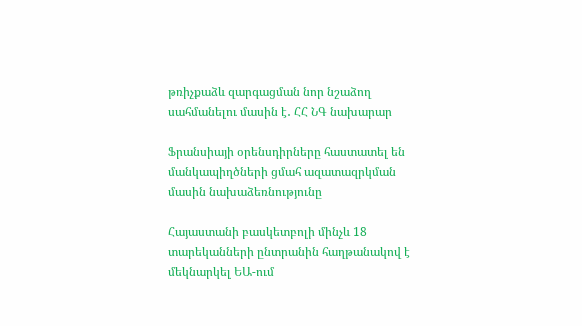թռիչքաձև զարգացման նոր նշաձող սահմանելու մասին է․ ՀՀ ՆԳ նախարար

Ֆրանսիայի օրենսդիրները հաստատել են մանկապիղծների ցմահ ազատազրկման մասին նախաձեռնությունը

Հայաստանի բասկետբոլի մինչև 18 տարեկանների ընտրանին հաղթանակով է մեկնարկել ԵԱ-ում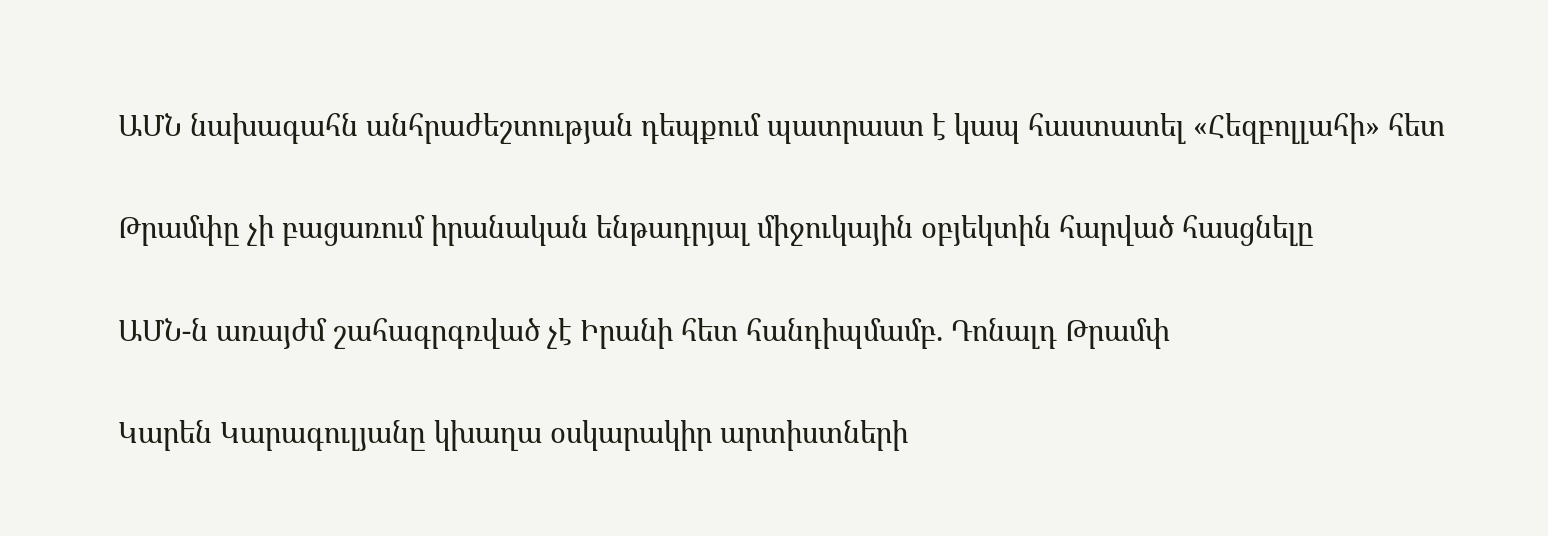ԱՄՆ նախագահն անհրաժեշտության դեպքում պատրաստ է կապ հաստատել «Հեզբոլլահի» հետ

Թրամփը չի բացառում իրանական ենթադրյալ միջուկային օբյեկտին հարված հասցնելը

ԱՄՆ-ն առայժմ շահագրգռված չէ Իրանի հետ հանդիպմամբ. Դոնալդ Թրամփ

Կարեն Կարագուլյանը կխաղա օսկարակիր արտիստների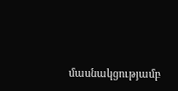մասնակցությամբ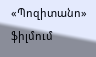«Պոզիտանո» ֆիլմում